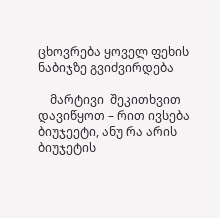ცხოვრება ყოველ ფეხის ნაბიჯზე გვიძვირდება

    მარტივი  შეკითხვით დავიწყოთ – რით ივსება ბიუჯეეტი, ანუ რა არის ბიუჯეტის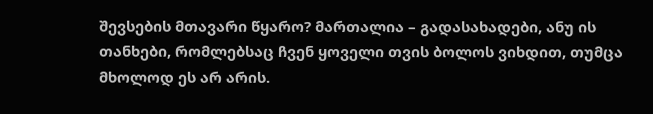შევსების მთავარი წყარო? მართალია – გადასახადები, ანუ ის თანხები, რომლებსაც ჩვენ ყოველი თვის ბოლოს ვიხდით, თუმცა მხოლოდ ეს არ არის.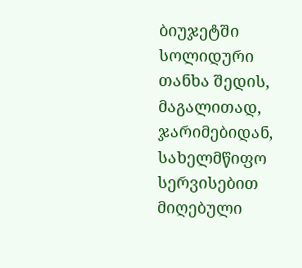ბიუჯეტში სოლიდური თანხა შედის, მაგალითად, ჯარიმებიდან, სახელმწიფო სერვისებით მიღებული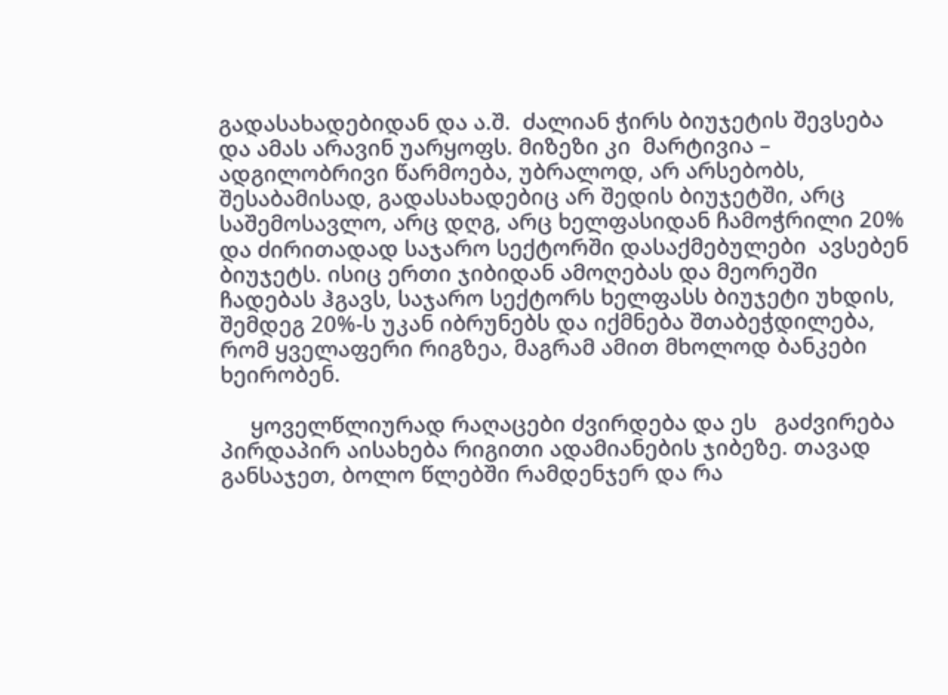გადასახადებიდან და ა.შ.  ძალიან ჭირს ბიუჯეტის შევსება და ამას არავინ უარყოფს. მიზეზი კი  მარტივია – ადგილობრივი წარმოება, უბრალოდ, არ არსებობს, შესაბამისად, გადასახადებიც არ შედის ბიუჯეტში, არც საშემოსავლო, არც დღგ, არც ხელფასიდან ჩამოჭრილი 20% და ძირითადად საჯარო სექტორში დასაქმებულები  ავსებენ ბიუჯეტს. ისიც ერთი ჯიბიდან ამოღებას და მეორეში ჩადებას ჰგავს, საჯარო სექტორს ხელფასს ბიუჯეტი უხდის, შემდეგ 20%-ს უკან იბრუნებს და იქმნება შთაბეჭდილება, რომ ყველაფერი რიგზეა, მაგრამ ამით მხოლოდ ბანკები ხეირობენ.

     ყოველწლიურად რაღაცები ძვირდება და ეს   გაძვირება პირდაპირ აისახება რიგითი ადამიანების ჯიბეზე. თავად განსაჯეთ, ბოლო წლებში რამდენჯერ და რა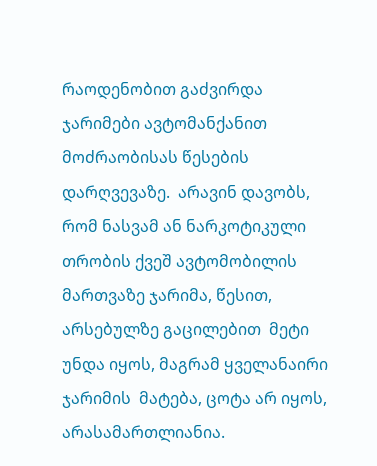რაოდენობით გაძვირდა ჯარიმები ავტომანქანით მოძრაობისას წესების დარღვევაზე.  არავინ დავობს, რომ ნასვამ ან ნარკოტიკული თრობის ქვეშ ავტომობილის მართვაზე ჯარიმა, წესით, არსებულზე გაცილებით  მეტი უნდა იყოს, მაგრამ ყველანაირი  ჯარიმის  მატება, ცოტა არ იყოს, არასამართლიანია.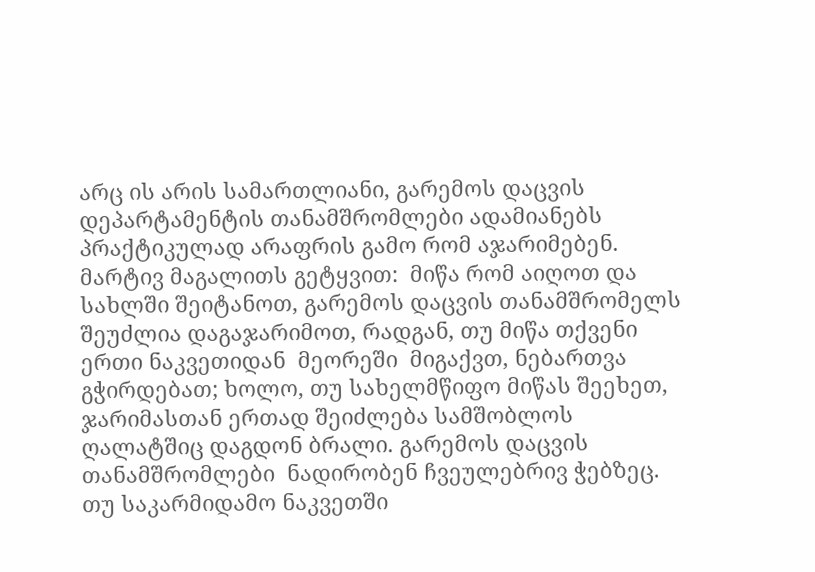არც ის არის სამართლიანი, გარემოს დაცვის დეპარტამენტის თანამშრომლები ადამიანებს  პრაქტიკულად არაფრის გამო რომ აჯარიმებენ. მარტივ მაგალითს გეტყვით:  მიწა რომ აიღოთ და სახლში შეიტანოთ, გარემოს დაცვის თანამშრომელს შეუძლია დაგაჯარიმოთ, რადგან, თუ მიწა თქვენი ერთი ნაკვეთიდან  მეორეში  მიგაქვთ, ნებართვა გჭირდებათ; ხოლო, თუ სახელმწიფო მიწას შეეხეთ, ჯარიმასთან ერთად შეიძლება სამშობლოს ღალატშიც დაგდონ ბრალი. გარემოს დაცვის თანამშრომლები  ნადირობენ ჩვეულებრივ ჭებზეც.  თუ საკარმიდამო ნაკვეთში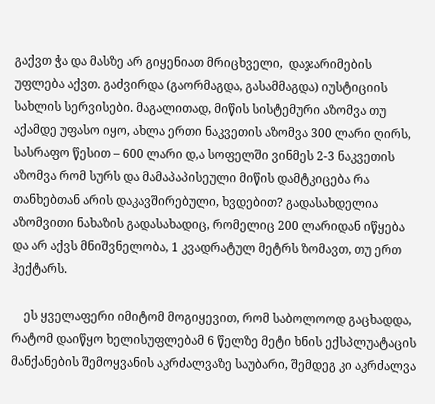გაქვთ ჭა და მასზე არ გიყენიათ მრიცხველი,  დაჯარიმების უფლება აქვთ. გაძვირდა (გაორმაგდა, გასამმაგდა) იუსტიციის სახლის სერვისები. მაგალითად, მიწის სისტემური აზომვა თუ აქამდე უფასო იყო, ახლა ერთი ნაკვეთის აზომვა 300 ლარი ღირს, სასრაფო წესით – 600 ლარი დ,ა სოფელში ვინმეს 2-3 ნაკვეთის აზომვა რომ სურს და მამაპაპისეული მიწის დამტკიცება რა თანხებთან არის დაკავშირებული, ხვდებით? გადასახდელია აზომვითი ნახაზის გადასახადიც, რომელიც 200 ლარიდან იწყება და არ აქვს მნიშვნელობა, 1 კვადრატულ მეტრს ზომავთ, თუ ერთ ჰექტარს.

    ეს ყველაფერი იმიტომ მოგიყევით, რომ საბოლოოდ გაცხადდა, რატომ დაიწყო ხელისუფლებამ 6 წელზე მეტი ხნის ექსპლუატაცის მანქანების შემოყვანის აკრძალვაზე საუბარი, შემდეგ კი აკრძალვა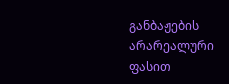განბაჟების არარეალური ფასით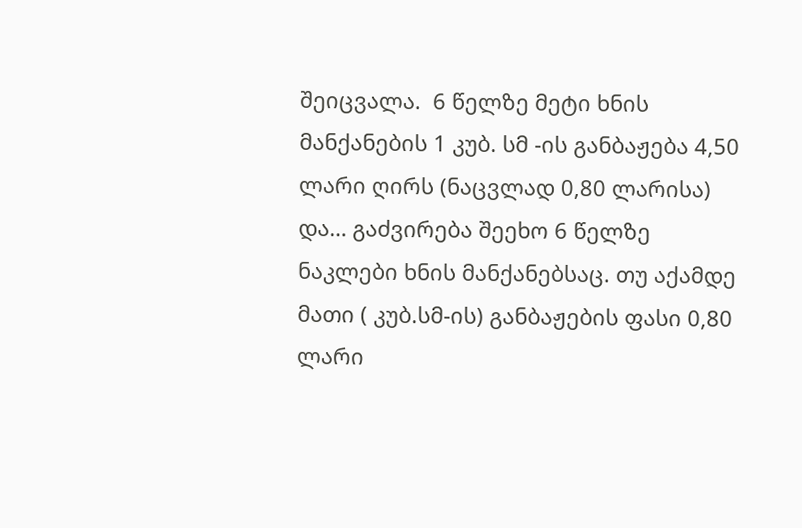შეიცვალა.  6 წელზე მეტი ხნის მანქანების 1 კუბ. სმ -ის განბაჟება 4,50 ლარი ღირს (ნაცვლად 0,80 ლარისა) და… გაძვირება შეეხო 6 წელზე ნაკლები ხნის მანქანებსაც. თუ აქამდე მათი ( კუბ.სმ-ის) განბაჟების ფასი 0,80 ლარი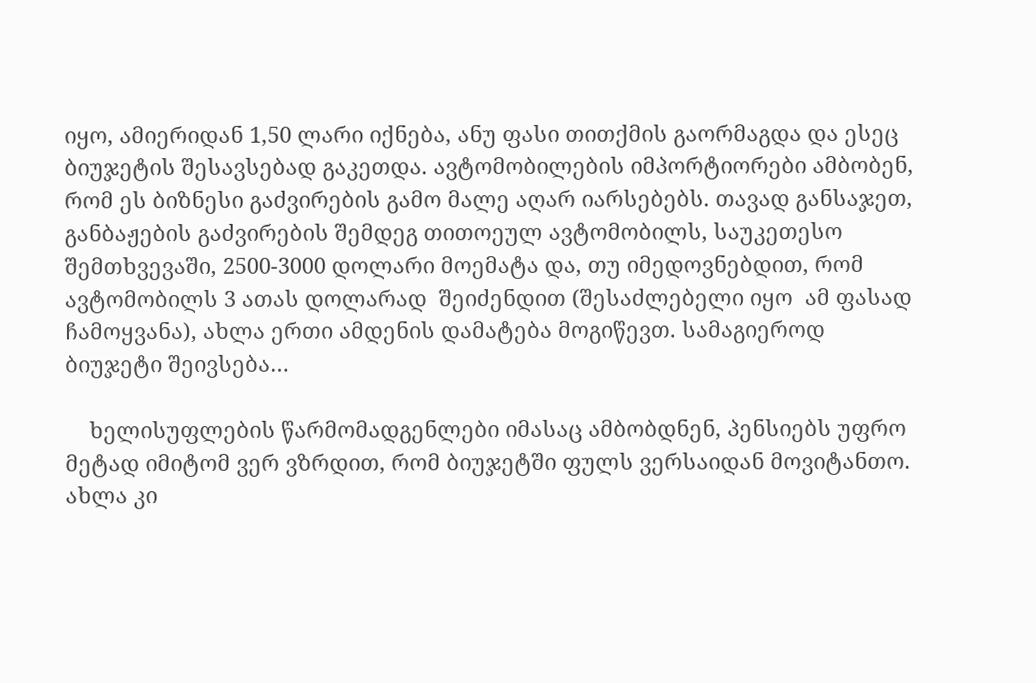იყო, ამიერიდან 1,50 ლარი იქნება, ანუ ფასი თითქმის გაორმაგდა და ესეც ბიუჯეტის შესავსებად გაკეთდა. ავტომობილების იმპორტიორები ამბობენ, რომ ეს ბიზნესი გაძვირების გამო მალე აღარ იარსებებს. თავად განსაჯეთ, განბაჟების გაძვირების შემდეგ თითოეულ ავტომობილს, საუკეთესო შემთხვევაში, 2500-3000 დოლარი მოემატა და, თუ იმედოვნებდით, რომ ავტომობილს 3 ათას დოლარად  შეიძენდით (შესაძლებელი იყო  ამ ფასად ჩამოყვანა), ახლა ერთი ამდენის დამატება მოგიწევთ. სამაგიეროდ ბიუჯეტი შეივსება…

    ხელისუფლების წარმომადგენლები იმასაც ამბობდნენ, პენსიებს უფრო მეტად იმიტომ ვერ ვზრდით, რომ ბიუჯეტში ფულს ვერსაიდან მოვიტანთო.  ახლა კი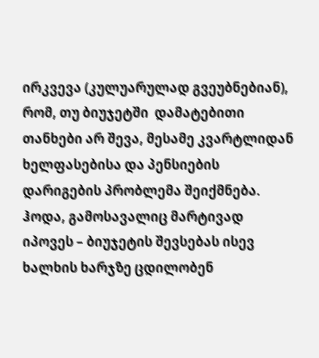ირკვევა (კულუარულად გვეუბნებიან), რომ, თუ ბიუჯეტში  დამატებითი თანხები არ შევა, მესამე კვარტლიდან ხელფასებისა და პენსიების დარიგების პრობლემა შეიქმნება. ჰოდა, გამოსავალიც მარტივად იპოვეს – ბიუჯეტის შევსებას ისევ ხალხის ხარჯზე ცდილობენ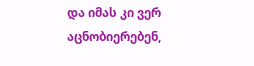და იმას კი ვერ აცნობიერებენ,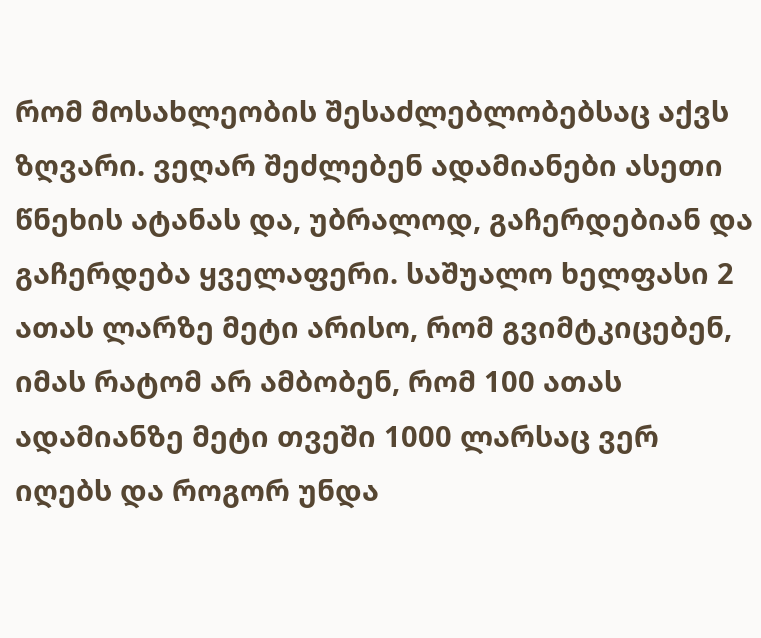რომ მოსახლეობის შესაძლებლობებსაც აქვს ზღვარი. ვეღარ შეძლებენ ადამიანები ასეთი წნეხის ატანას და, უბრალოდ, გაჩერდებიან და გაჩერდება ყველაფერი. საშუალო ხელფასი 2 ათას ლარზე მეტი არისო, რომ გვიმტკიცებენ, იმას რატომ არ ამბობენ, რომ 100 ათას ადამიანზე მეტი თვეში 1000 ლარსაც ვერ იღებს და როგორ უნდა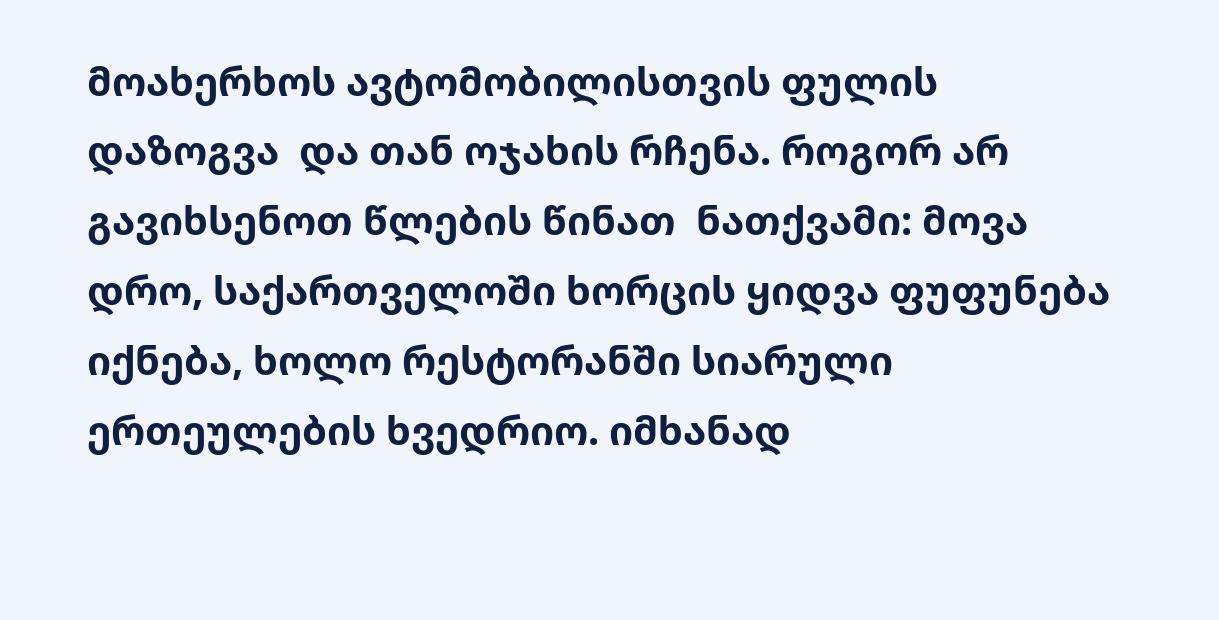მოახერხოს ავტომობილისთვის ფულის დაზოგვა  და თან ოჯახის რჩენა. როგორ არ გავიხსენოთ წლების წინათ  ნათქვამი: მოვა დრო, საქართველოში ხორცის ყიდვა ფუფუნება იქნება, ხოლო რესტორანში სიარული ერთეულების ხვედრიო. იმხანად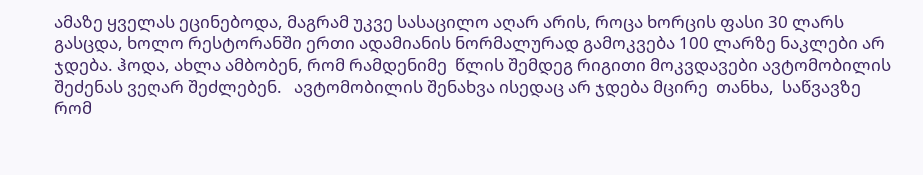ამაზე ყველას ეცინებოდა, მაგრამ უკვე სასაცილო აღარ არის, როცა ხორცის ფასი 30 ლარს გასცდა, ხოლო რესტორანში ერთი ადამიანის ნორმალურად გამოკვება 100 ლარზე ნაკლები არ ჯდება. ჰოდა, ახლა ამბობენ, რომ რამდენიმე  წლის შემდეგ რიგითი მოკვდავები ავტომობილის შეძენას ვეღარ შეძლებენ.   ავტომობილის შენახვა ისედაც არ ჯდება მცირე  თანხა,  საწვავზე რომ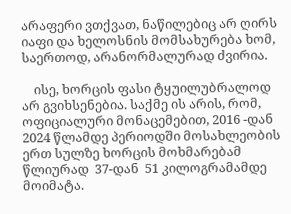არაფერი ვთქვათ, ნაწილებიც არ ღირს იაფი და ხელოსნის მომსახურება ხომ, საერთოდ, არანორმალურად ძვირია.

    ისე, ხორცის ფასი ტყუილუბრალოდ არ გვიხსენებია. საქმე ის არის, რომ, ოფიციალური მონაცემებით, 2016 -დან  2024 წლამდე პერიოდში მოსახლეობის ერთ სულზე ხორცის მოხმარებამ წლიურად  37-დან  51 კილოგრამამდე მოიმატა.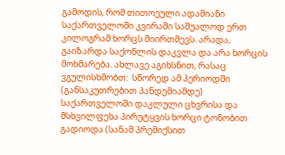გამოდის, რომ თითოეული ადამიანი საქართველოში კვირაში საშუალოდ ერთ კილოგრამ ხორცს მიირთმევს. არადა,  გაიზარდა საქონლის დაკვლა და არა ხორცის მოხმარება. ახლავე აგიხსნით, რასაც ვგულისხმობთ:  სწორედ ამ პერიოდში (განსაკუთრებით პანდემიამდე) საქართველოში დაკლული ცხვრისა და მსხვილფეხა პირუტყვის ხორცი ტონობით გადიოდა (სანამ პრემიქსით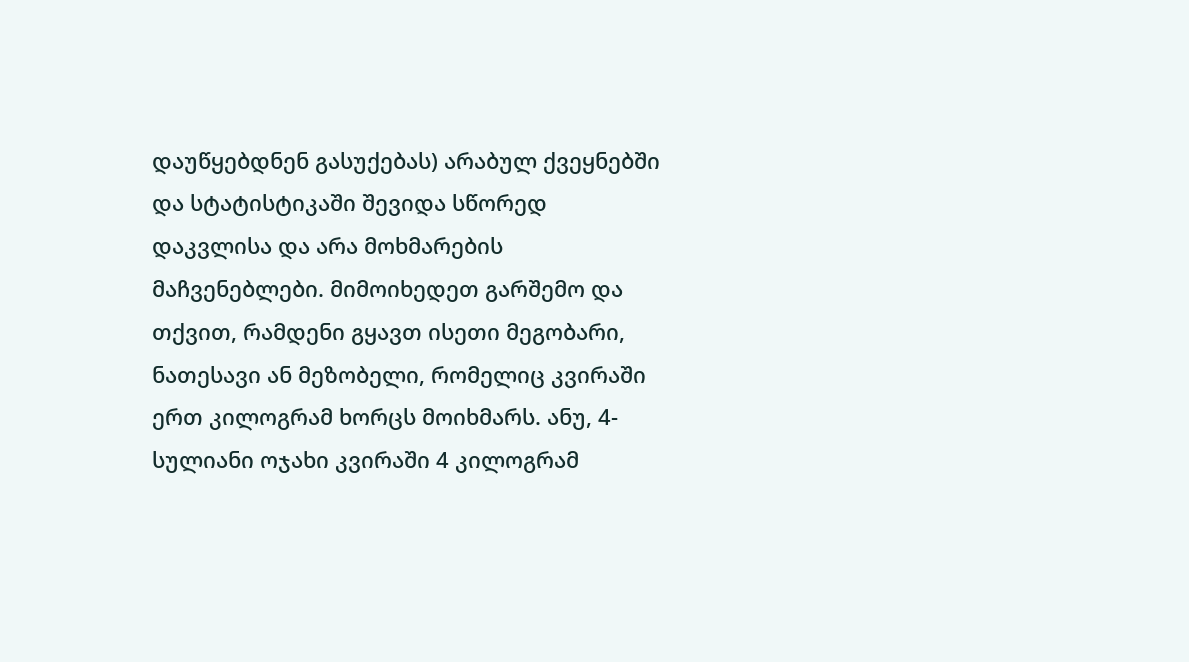დაუწყებდნენ გასუქებას) არაბულ ქვეყნებში და სტატისტიკაში შევიდა სწორედ დაკვლისა და არა მოხმარების მაჩვენებლები. მიმოიხედეთ გარშემო და თქვით, რამდენი გყავთ ისეთი მეგობარი, ნათესავი ან მეზობელი, რომელიც კვირაში ერთ კილოგრამ ხორცს მოიხმარს. ანუ, 4-სულიანი ოჯახი კვირაში 4 კილოგრამ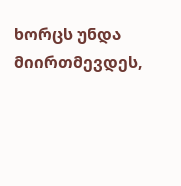ხორცს უნდა მიირთმევდეს,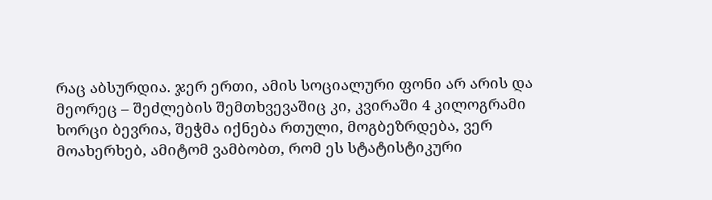რაც აბსურდია. ჯერ ერთი, ამის სოციალური ფონი არ არის და მეორეც – შეძლების შემთხვევაშიც კი, კვირაში 4 კილოგრამი ხორცი ბევრია, შეჭმა იქნება რთული, მოგბეზრდება, ვერ მოახერხებ, ამიტომ ვამბობთ, რომ ეს სტატისტიკური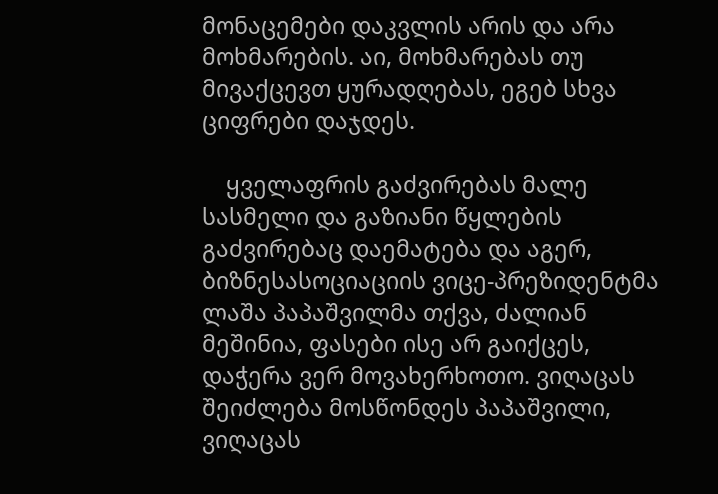მონაცემები დაკვლის არის და არა მოხმარების. აი, მოხმარებას თუ მივაქცევთ ყურადღებას, ეგებ სხვა ციფრები დაჯდეს.

    ყველაფრის გაძვირებას მალე სასმელი და გაზიანი წყლების გაძვირებაც დაემატება და აგერ, ბიზნესასოციაციის ვიცე-პრეზიდენტმა ლაშა პაპაშვილმა თქვა, ძალიან მეშინია, ფასები ისე არ გაიქცეს, დაჭერა ვერ მოვახერხოთო. ვიღაცას შეიძლება მოსწონდეს პაპაშვილი, ვიღაცას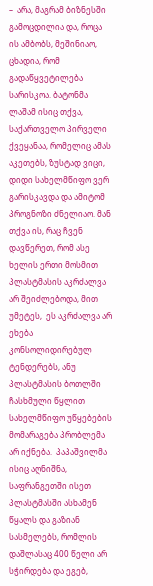–  არა, მაგრამ ბიზნესში  გამოცდილია და, როცა ის ამბობს, მეშინიაო, ცხადია, რომ გადაწყვეტილება სარისკოა. ბატონმა ლაშამ ისიც თქვა, საქართველო პირველი ქვეყანაა, რომელიც ამას აკეთებს, ზუსტად ვიცი, დიდი სახელმწიფო ვერ გარისკავდა და ამიტომ პროგნოზი ძნელიაო. მან   თქვა ის, რაც ჩვენ დავწერეთ, რომ ასე ხელის ერთი მოსმით პლასტმასის აკრძალვა არ შეიძლებოდა, მით უმეტეს,  ეს აკრძალვა არ ეხება კონსოლიდირებულ ტენდერებს, ანუ პლასტმასის ბოთლში ჩასხმული წყლით სახელმწიფო უწყებების მომარაგება პრობლემა არ იქნება.  პაპაშვილმა ისიც აღნიშნა, საფრანგეთში ისეთ პლასტმასში ასხამენ წყალს და გაზიან სასმელებს, რომლის დაშლასაც 400 წელი არ სჭირდება და ეგებ,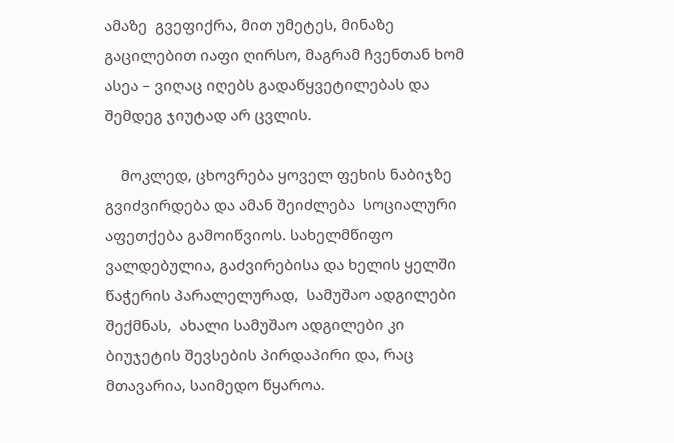ამაზე  გვეფიქრა, მით უმეტეს, მინაზე გაცილებით იაფი ღირსო, მაგრამ ჩვენთან ხომ ასეა – ვიღაც იღებს გადაწყვეტილებას და შემდეგ ჯიუტად არ ცვლის.

    მოკლედ, ცხოვრება ყოველ ფეხის ნაბიჯზე გვიძვირდება და ამან შეიძლება  სოციალური აფეთქება გამოიწვიოს. სახელმწიფო ვალდებულია, გაძვირებისა და ხელის ყელში წაჭერის პარალელურად,  სამუშაო ადგილები შექმნას,  ახალი სამუშაო ადგილები კი ბიუჯეტის შევსების პირდაპირი და, რაც მთავარია, საიმედო წყაროა.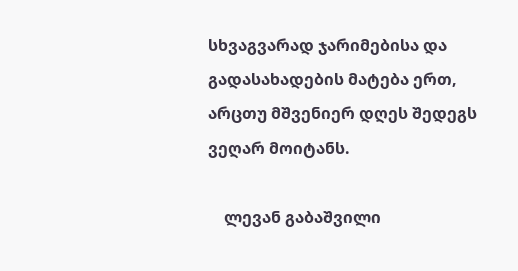სხვაგვარად ჯარიმებისა და გადასახადების მატება ერთ, არცთუ მშვენიერ დღეს შედეგს ვეღარ მოიტანს.

    ლევან გაბაშვილი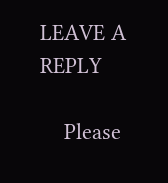LEAVE A REPLY

    Please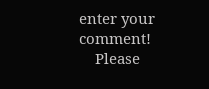enter your comment!
    Please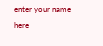enter your name here